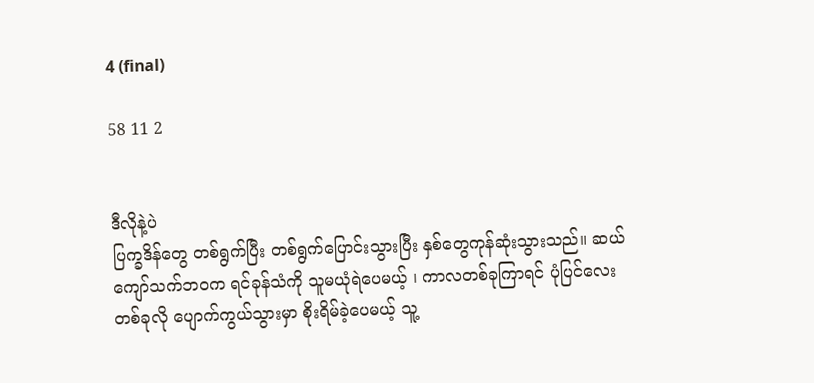4 (final)

58 11 2


ဒီလိုနဲ့ပဲ
ပြက္ခဒိန်တွေ တစ်ရွက်ပြီး တစ်ရွက်ပြောင်းသွားပြီး နှစ်တွေကုန်ဆုံးသွားသည်။ ဆယ်ကျော်သက်ဘဝက ရင်ခုန်သံကို သူမယုံရဲပေမယ့် ၊ ကာလတစ်ခုကြာရင် ပုံပြင်လေးတစ်ခုလို ပျောက်ကွယ်သွားမှာ စိုးရိမ်ခဲ့ပေမယ့် သူ့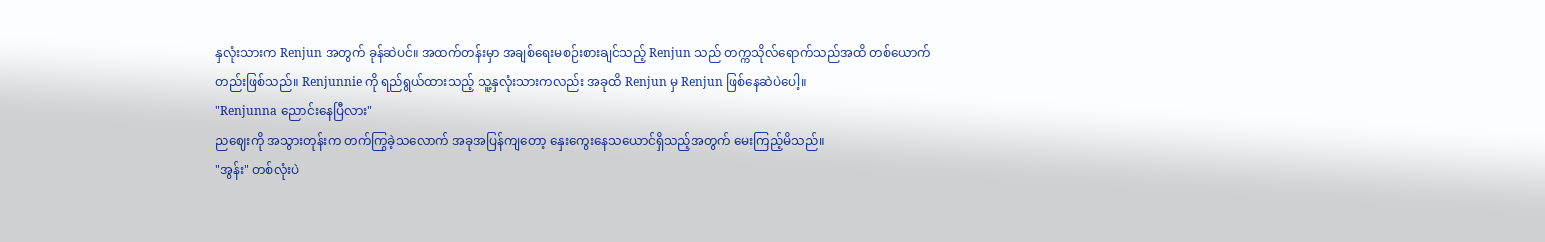နှလုံးသားက Renjun အတွက် ခုန်ဆဲပင်။ အထက်တန်းမှာ အချစ်ရေးမစဉ်းစားချင်သည့် Renjun သည် တက္ကသိုလ်ရောက်သည်အထိ တစ်ယောက်တည်းဖြစ်သည်။ Renjunnie ကို ရည်ရွယ်ထားသည့် သူ့နှလုံးသားကလည်း အခုထိ Renjun မှ Renjun ဖြစ်နေဆဲပဲပေါ့။
"Renjunna ညောင်းနေပြီလား"
ညဈေးကို အသွားတုန်းက တက်ကြွခဲ့သလောက် အခုအပြန်ကျတော့ နှေးကွေးနေသယောင်ရှိသည့်အတွက် မေးကြည့်မိသည်။
"အွန်း" တစ်လုံးပဲ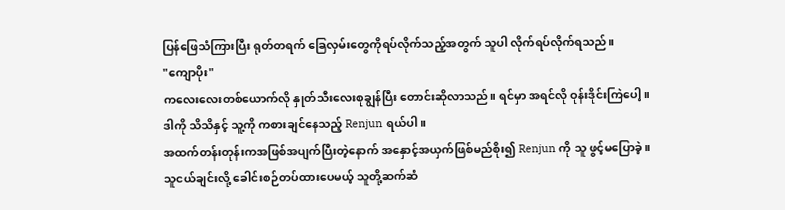ပြန်ဖြေသံကြားပြီး ရုတ်တရက် ခြေလှမ်းတွေကိုရပ်လိုက်သည့်အတွက် သူပါ လိုက်ရပ်လိုက်ရသည်။
"ကျောပိုး"
ကလေးလေးတစ်ယောက်လို နှုတ်သီးလေးစုချွန်ပြီး တောင်းဆိုလာသည်။ ရင်မှာ အရင်လို ဝုန်းဒိုင်းကြဲပေါ့။ ဒါကို သိသိနှင့် သူ့ကို ကစားချင်နေသည့် Renjun ရယ်ပါ။
အထက်တန်းတုန်းကအဖြစ်အပျက်ပြီးတဲ့နောက် အနှောင့်အယှက်ဖြစ်မည်စိုး၍ Renjun ကို သူ ဖွင့်မပြောခဲ့။
သူငယ်ချင်းလို့ ခေါင်းစဉ်တပ်ထားပေမယ့် သူတို့ဆက်ဆံ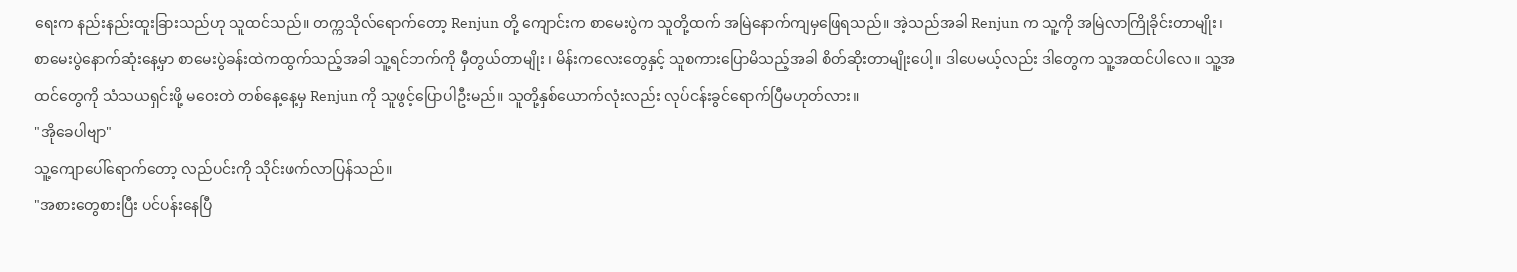ရေးက နည်းနည်းထူးခြားသည်ဟု သူထင်သည်။ တက္ကသိုလ်ရောက်တော့ Renjun တို့ ကျောင်းက စာမေးပွဲက သူတို့ထက် အမြဲနောက်ကျမှဖြေရသည်။ အဲ့သည်အခါ Renjun က သူ့ကို အမြဲလာကြိုခိုင်းတာမျိုး၊ စာမေးပွဲနောက်ဆုံးနေ့မှာ စာမေးပွဲခန်းထဲကထွက်သည့်အခါ သူ့ရင်ဘက်ကို မှီတွယ်တာမျိုး ၊ မိန်းကလေးတွေနှင့် သူစကားပြောမိသည့်အခါ စိတ်ဆိုးတာမျိုးပေါ့။ ဒါပေမယ့်လည်း ဒါတွေက သူ့အထင်ပါလေ။ သူ့အထင်တွေကို သံသယရှင်းဖို့ မဝေးတဲ တစ်နေ့နေ့မှ Renjun ကို သူဖွင့်ပြောပါဦးမည်။ သူတို့နှစ်ယောက်လုံးလည်း လုပ်ငန်းခွင်ရောက်ပြီမဟုတ်လား။
"အိုခေပါဗျာ"
သူ့ကျောပေါ်ရောက်တော့ လည်ပင်းကို သိုင်းဖက်လာပြန်သည်။
"အစားတွေစားပြီး ပင်ပန်းနေပြီ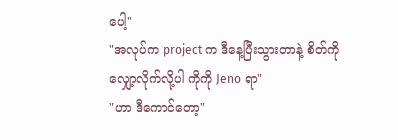ပေါ့"
"အလုပ်က project က ဒီနေ့ပြီးသွားတာနဲ့ စိတ်ကို လျှော့လိုက်လို့ပါ ကိုကို Jeno ရာ"
"ဟာ ဒီကောင်တော့"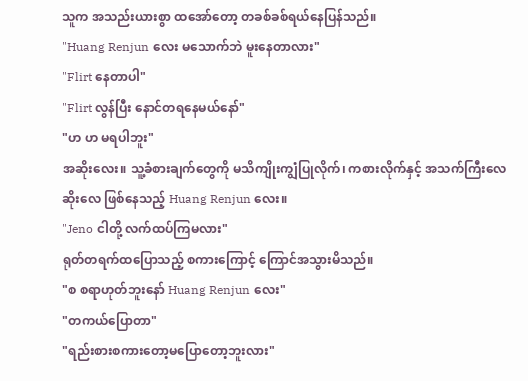သူက အသည်းယားစွာ ထအော်တော့ တခစ်ခစ်ရယ်နေပြန်သည်။
"Huang Renjun လေး မသောက်ဘဲ မူးနေတာလား"
"Flirt နေတာပါ"
"Flirt လွန်ပြီး နောင်တရနေမယ်နော်"
"ဟ ဟ မရပါဘူး"
အဆိုးလေး။ သူ့ခံစားချက်တွေကို မသိကျိုးကျွံပြုလိုက်၊ ကစားလိုက်နှင့် ‌အသက်ကြီးလေ ဆိုးလေ ဖြစ်နေသည့် Huang Renjun လေး။
"Jeno ငါတို့ လက်ထပ်ကြမလား"
ရုတ်တရက်ထပြောသည့် စကားကြောင့် ကြောင်အသွားမိသည်။
"စ စရာဟုတ်ဘူးနော် Huang Renjun လေး"
"တကယ်ပြောတာ"
"ရည်းစားစကားတော့မပြောတော့ဘူးလား"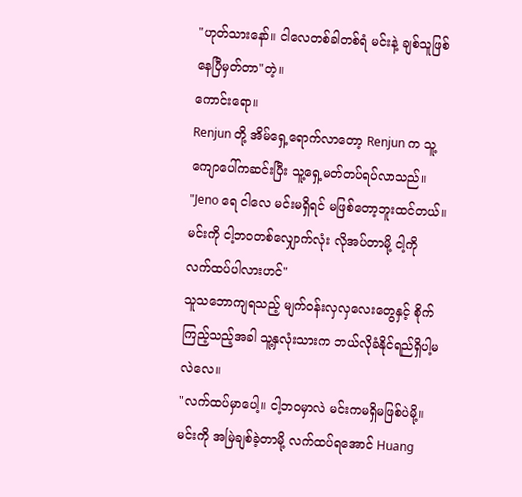"ဟုတ်သားနော်။ ငါလေတစ်ခါတစ်ရံ မင်းနဲ့ ချစ်သူဖြစ်နေပြီမှတ်တာ"တဲ့။
ကောင်းရော။
Renjun တို့ အိမ်ရှေ့ရောက်လာတော့ Renjun က သူ့ကျောပေါ်ကဆင်းပြီး သူ့ရှေ့မတ်တပ်ရပ်လာသည်။
"Jeno ရေ ငါလေ မင်းမရှိရင် မဖြစ်တော့ဘူးထင်တယ်။ မင်းကို ငါ့ဘဝတစ်လျှောက်လုံး လိုအပ်တာမို့ ငါ့ကို လက်ထပ်ပါလားဟင်"
သူသဘောကျရသည့် မျက်ဝန်းလှလှလေးတွေနှင့် စိုက်ကြည့်သည့်အခါ သူ့နှလုံးသားက ဘယ်လိုခံနိုင်ရည်ရှိပါ့မလဲလေ။
"လက်ထပ်မှာပေါ့။ ငါ့ဘဝမှာလဲ မင်းကမရှိမဖြစ်ပဲမို့။ မင်းကို အမြဲချစ်ခဲ့တာမို့ လက်ထပ်ရအောင် Huang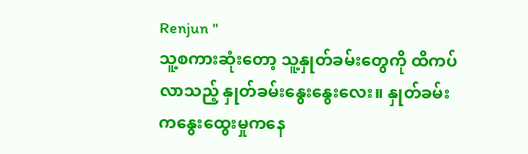Renjun "
သူ့စကားဆုံးတော့ သူ့နှုတ်ခမ်းတွေကို ထိကပ်လာသည့် နှုတ်ခမ်းနွေးနွေးလေး။ နှုတ်ခမ်းကနွေးထွေးမှုကနေ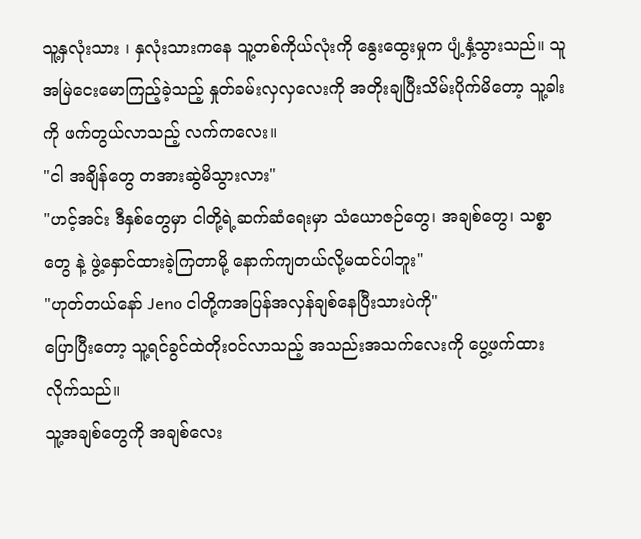သူ့နှလုံးသား ၊ နှလုံးသားကနေ သူ့တစ်ကိုယ်လုံးကို နွေးထွေးမှုက ပျံ့နှံ့သွားသည်။ သူအမြဲငေးမောကြည့်ခဲ့သည့် နှုတ်ခမ်းလှလှလေးကို အတိုးချပြီးသိမ်းပိုက်မိတော့ သူ့ခါးကို ဖက်တွယ်လာသည့် လက်ကလေး။
"ငါ အချိန်တွေ တအားဆွဲမိသွားလား"
"ဟင့်အင်း ဒီနှစ်တွေမှာ ငါတို့ရဲ့ဆက်ဆံရေးမှာ သံယောဇဉ်တွေ၊ အချစ်တွေ၊ သစ္စာတွေ နဲ့ ဖွဲ့နှောင်ထားခဲ့ကြတာမို့ နောက်ကျတယ်လို့မထင်ပါဘူး"
"ဟုတ်တယ်နော် Jeno ငါတို့ကအပြန်အလှန်ချစ်နေပြီးသားပဲကို"
ပြောပြီးတော့ သူ့ရင်ခွင်ထဲတိုးဝင်လာသည့် အသည်းအသက်လေးကို ပွေ့ဖက်ထားလိုက်သည်။
သူ့အချစ်တွေကို အချစ်လေး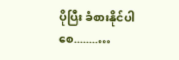ပိုပြီး ခံစားနိုင်ပါစေ........…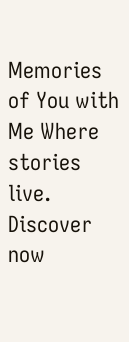Memories of You with Me Where stories live. Discover now